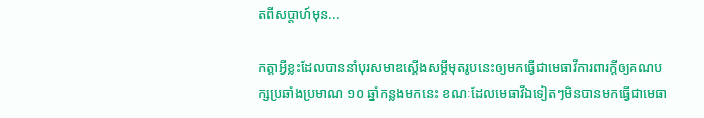តពីសប្តាហ៍មុន...

កត្តាអ្វីខ្លះដែលបាននាំបុរសមាឌស្តើងសម្តីមុតរូបនេះឲ្យមកធ្វើជាមេធាវីការពារក្តីឲ្យគណបក្សប្រឆាំងប្រមាណ ១០ ឆ្នាំកន្លងមកនេះ ខណៈដែលមេធាវីឯទៀតៗមិនបានមកធ្វើជាមេធា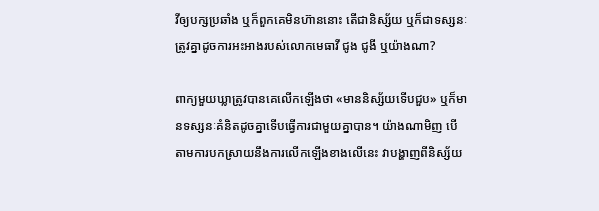វីឲ្យបក្សប្រឆាំង ឬក៏ពួកគេមិនហ៊ាននោះ តើជានិស្ស័យ ឬក៏ជាទស្សនៈត្រូវគ្នាដូចការអះអាងរបស់លោកមេធាវី ជូង ជូងី ឬយ៉ាងណា?

ពាក្យមួយឃ្លាត្រូវបានគេលើកឡើងថា «មាននិស្ស័យទើបជួប» ឬក៏មានទស្សនៈគំនិតដូចគ្នាទើបធ្វើការជាមួយគ្នាបាន។ យ៉ាងណាមិញ បើតាមការបកស្រាយនឹងការលើកឡើងខាងលើនេះ វាបង្ហាញពីនិស្ស័យ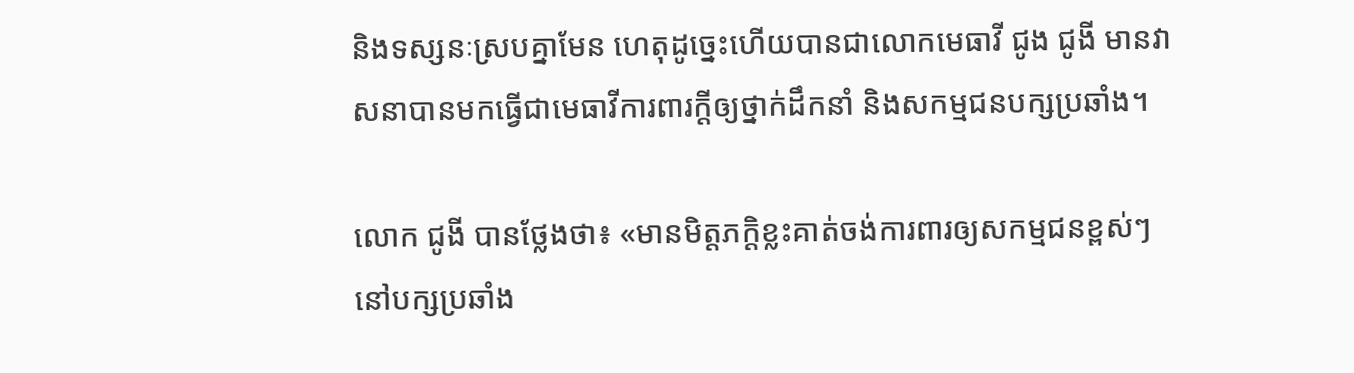និងទស្សនៈស្របគ្នាមែន ហេតុដូច្នេះហើយបានជាលោកមេធាវី ជូង ជូងី មានវាសនាបានមកធ្វើជាមេធាវីការពារក្តីឲ្យថ្នាក់ដឹកនាំ និងសកម្មជនបក្សប្រឆាំង។

លោក ជូងី បានថ្លែងថា៖ «មានមិត្តភក្តិខ្លះគាត់ចង់ការពារឲ្យសកម្មជនខ្ពស់ៗនៅបក្សប្រឆាំង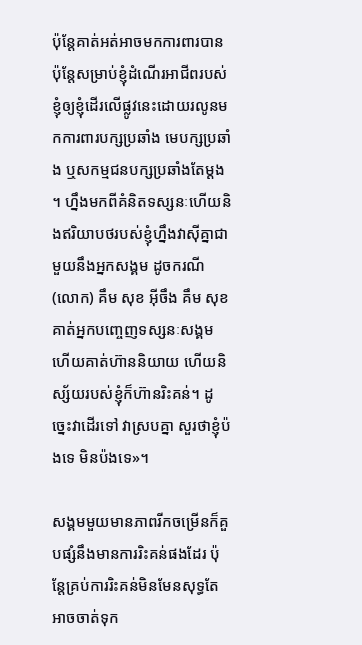ប៉ុន្តែគាត់អត់អាចមកការពារបាន ប៉ុន្តែសម្រាប់ខ្ញុំដំណើរអាជីពរបស់ខ្ញុំឲ្យខ្ញុំដើរលើផ្លូវនេះដោយរលូនមកការពារបក្សប្រឆាំង មេបក្សប្រឆាំង ឬសកម្មជនបក្សប្រឆាំងតែម្តង។ ហ្នឹងមកពីគំនិតទស្សនៈហើយនិងឥរិយាបថរបស់ខ្ញុំហ្នឹងវាស៊ីគ្នាជាមួយនឹងអ្នកសង្គម ដូចករណី (លោក) គឹម សុខ អ៊ីចឹង គឹម សុខ គាត់អ្នកបញ្ចេញទស្សនៈសង្គមហើយគាត់ហ៊ាននិយាយ ហើយនិស្ស័យរបស់ខ្ញុំក៏ហ៊ានរិះគន់។ ដូច្នេះវាដើរទៅ វាស្របគ្នា សួរថាខ្ញុំប៉ងទេ មិនប៉ងទេ»។

សង្គមមួយមានភាពរីកចម្រើនក៏គួបផ្សំនឹងមានការរិះគន់ផងដែរ ប៉ុន្តែគ្រប់ការរិះគន់មិនមែនសុទ្ធតែអាចចាត់ទុក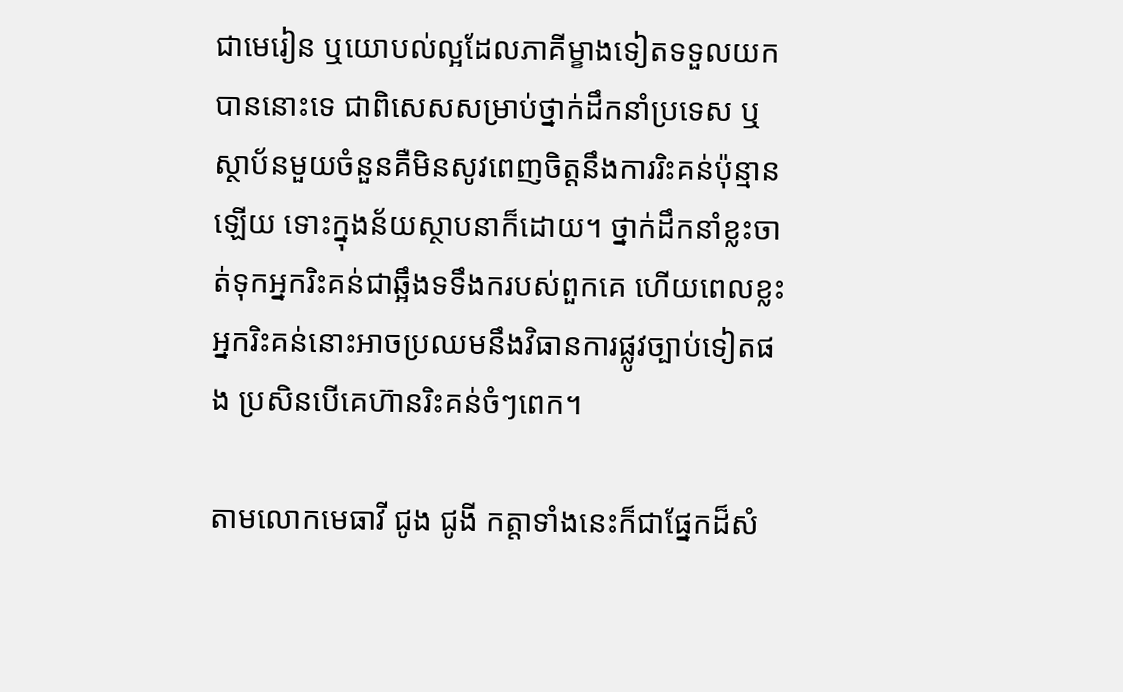ជាមេរៀន ឬយោបល់ល្អដែលភាគីម្ខាងទៀតទទួលយកបាននោះទេ ជាពិសេសសម្រាប់ថ្នាក់ដឹកនាំប្រទេស ឬស្ថាប័នមួយចំនួនគឺមិនសូវពេញចិត្តនឹងការរិះគន់ប៉ុន្មានឡើយ ទោះក្នុងន័យស្ថាបនាក៏ដោយ។ ថ្នាក់ដឹកនាំខ្លះចាត់ទុកអ្នករិះគន់ជាឆ្អឹងទទឹងករបស់ពួកគេ ហើយពេលខ្លះ អ្នករិះគន់នោះអាចប្រឈមនឹងវិធានការផ្លូវច្បាប់ទៀតផង ប្រសិនបើគេហ៊ានរិះគន់ចំៗពេក។

តាមលោកមេធាវី ជូង ជូងី កត្តាទាំងនេះក៏ជាផ្នែកដ៏សំ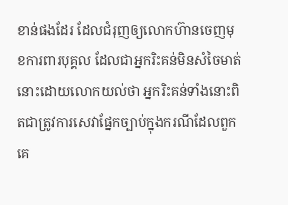ខាន់ផងដែរ ដែលជំរុញឲ្យលោកហ៊ានចេញមុខការពារបុគ្គល ដែលជាអ្នករិះគន់មិនសំចៃមាត់នោះដោយលោកយល់ថា អ្នករិះគន់ទាំងនោះពិតជាត្រូវការសេវាផ្នែកច្បាប់ក្នុងករណីដែលពួកគេ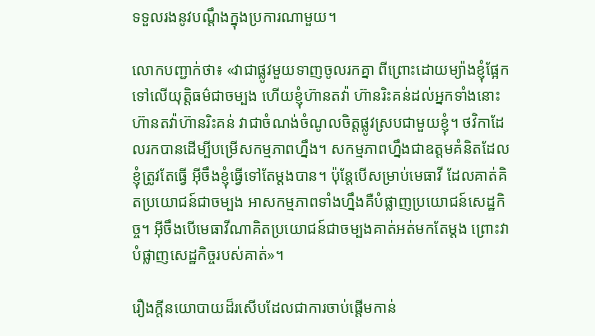ទទួលរងនូវបណ្តឹងក្នុងប្រការណាមួយ។

លោកបញ្ជាក់ថា៖ «វាជាផ្លូវមួយទាញចូលរកគ្នា ពីព្រោះដោយម្យ៉ាងខ្ញុំផ្អែកទៅលើយុត្តិធម៌ជាចម្បង ហើយខ្ញុំហ៊ានតវ៉ា ហ៊ានរិះគន់ដល់អ្នកទាំងនោះហ៊ានតវ៉ាហ៊ានរិះគន់ វាជាចំណង់ចំណូលចិត្តផ្លូវស្របជាមួយខ្ញុំ។ ថវិកាដែលរកបានដើម្បីបម្រើសកម្មភាពហ្នឹង។ សកម្មភាពហ្នឹងជាឧត្តមគំនិតដែលខ្ញុំត្រូវតែធ្វើ អ៊ីចឹងខ្ញុំធ្វើទៅតែម្តងបាន។ ប៉ុន្តែបើសម្រាប់មេធាវី ដែលគាត់គិតប្រយោជន៍ជាចម្បង អាសកម្មភាពទាំងហ្នឹងគឺបំផ្លាញប្រយោជន៍សេដ្ឋកិច្ច។ អ៊ីចឹងបើមេធាវីណាគិតប្រយោជន៍ជាចម្បងគាត់អត់មកតែម្តង ព្រោះវាបំផ្លាញសេដ្ឋកិច្ចរបស់គាត់»។

រឿងក្តីនយោបាយដ៏រសើបដែលជាការចាប់ផ្តើមកាន់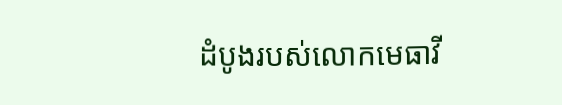ដំបូងរបស់លោកមេធាវី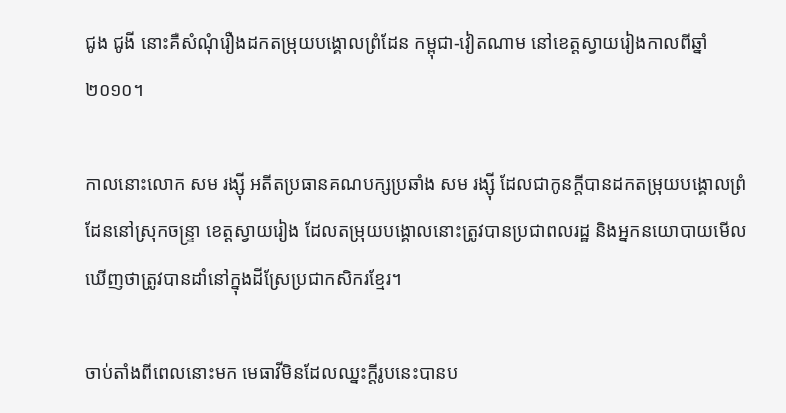ជូង ជូងី នោះគឺសំណុំរឿងដកតម្រុយបង្គោលព្រំដែន កម្ពុជា-វៀតណាម នៅខេត្តស្វាយរៀងកាលពីឆ្នាំ ២០១០។

កាលនោះលោក សម រង្ស៊ី អតីតប្រធានគណបក្សប្រឆាំង សម រង្ស៊ី ដែលជាកូនក្តីបានដកតម្រុយបង្គោលព្រំដែននៅស្រុកចន្ទ្រា ខេត្តស្វាយរៀង ដែលតម្រុយបង្គោលនោះត្រូវបានប្រជាពលរដ្ឋ និងអ្នកនយោបាយមើលឃើញថាត្រូវបានដាំនៅក្នុងដីស្រែប្រជាកសិករខ្មែរ។

ចាប់តាំងពីពេលនោះមក មេធាវីមិនដែលឈ្នះក្តីរូបនេះបានប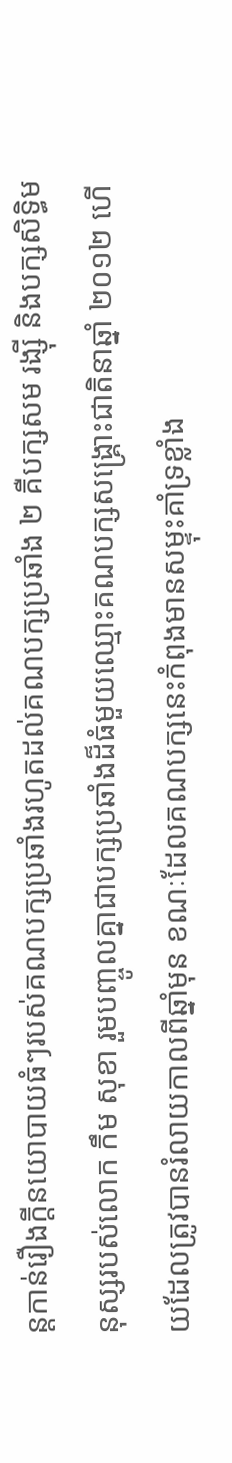ន្តកាន់រឿងក្តីនយោបាយធំៗរបស់គណបក្សប្រឆាំងរហូតដល់គណបក្សប្រឆាំង ២ គឺបក្សសម រង្ស៊ី និងបក្សសិទ្ធិមនុស្សរបស់លោក កឹម សុខា រួមបញ្ចូលគ្នាជាបក្សប្រឆាំងដ៏ធំមួយឈ្មោះគណបក្សសង្គ្រោះជាតិនាឆ្នាំ ២០១២ ហើយដែលត្រូវបានរំលាយកាលពីឆ្នាំមុន ខណៈដែលគណបក្សនេះកំពុងមានសម្ទុះគាំទ្រខ្លាំង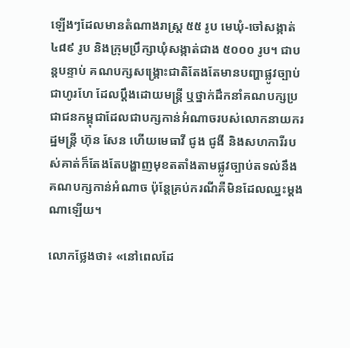ឡើងៗដែលមានតំណាងរាស្ត្រ ៥៥ រូប មេឃុំ-ចៅសង្កាត់ ៤៨៩ រូប និងក្រុមប្រឹក្សាឃុំសង្កាត់ជាង ៥០០០ រូប។ ជាបន្តបន្ទាប់ គណបក្សសង្គ្រោះជាតិតែងតែមានបញ្ហាផ្លូវច្បាប់ជាហូរហែ ដែលប្តឹងដោយមន្ត្រី ឬថ្នាក់ដឹកនាំគណបក្សប្រជាជនកម្ពុជាដែលជាបក្សកាន់អំណាចរបស់លោកនាយករដ្ឋមន្ត្រី ហ៊ុន សែន ហើយមេធាវី ជូង ជូងី និងសហការីរបស់គាត់ក៏តែងតែបង្ហាញមុខតតាំងតាមផ្លូវច្បាប់តទល់នឹងគណបក្សកាន់អំណាច ប៉ុន្តែគ្រប់ករណីគឺមិនដែលឈ្នះម្តងណាឡើយ។

លោកថ្លែងថា៖ «នៅពេលដែ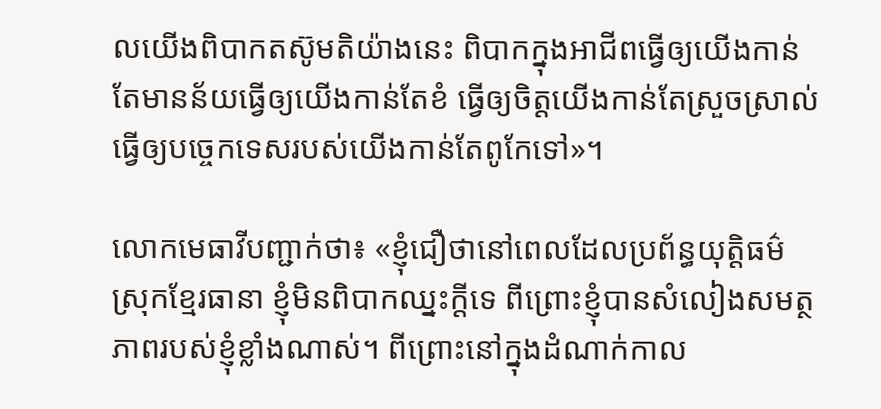លយើងពិបាកតស៊ូមតិយ៉ាងនេះ ពិបាកក្នុងអាជីពធ្វើឲ្យយើងកាន់តែមានន័យធ្វើឲ្យយើងកាន់តែខំ ធ្វើឲ្យចិត្តយើងកាន់តែស្រួចស្រាល់ ធ្វើឲ្យបច្ចេកទេសរបស់យើងកាន់តែពូកែទៅ»។

លោកមេធាវីបញ្ជាក់ថា៖ «ខ្ញុំជឿថានៅពេលដែលប្រព័ន្ធយុត្តិធម៌ស្រុកខ្មែរធានា ខ្ញុំមិនពិបាកឈ្នះក្តីទេ ពីព្រោះខ្ញុំបានសំលៀងសមត្ថភាពរបស់ខ្ញុំខ្លាំងណាស់។ ពីព្រោះនៅក្នុងដំណាក់កាល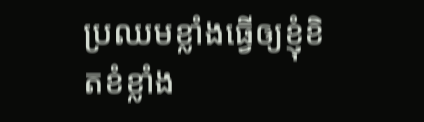ប្រឈមខ្លាំងធ្វើឲ្យខ្ញុំខិតខំខ្លាំង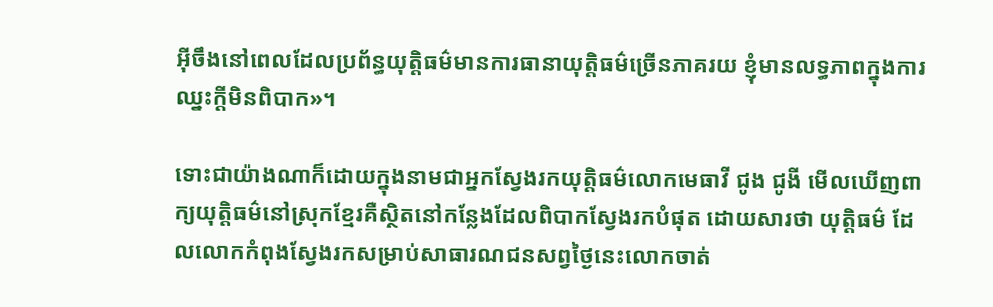អ៊ីចឹងនៅពេលដែលប្រព័ន្ធយុត្តិធម៌មានការធានាយុត្តិធម៌ច្រើនភាគរយ ខ្ញុំមានលទ្ធភាពក្នុងការឈ្នះក្តីមិនពិបាក»។

ទោះជាយ៉ាងណាក៏ដោយក្នុងនាមជាអ្នកស្វែងរកយុត្តិធម៌លោកមេធាវី ជូង ជូងី មើលឃើញពាក្យយុត្តិធម៌នៅស្រុកខ្មែរគឺស្ថិតនៅកន្លែងដែលពិបាកស្វែងរកបំផុត ដោយសារថា យុត្តិធម៌ ដែលលោកកំពុងស្វែងរកសម្រាប់សាធារណជនសព្វថ្ងៃនេះលោកចាត់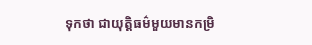ទុកថា ជាយុត្តិធម៌មួយមានកម្រិ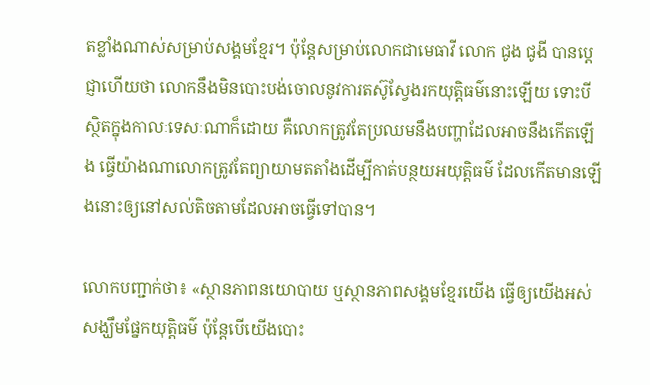តខ្លាំងណាស់សម្រាប់សង្គមខ្មែរ។ ប៉ុន្តែសម្រាប់លោកជាមេធាវី លោក ជូង ជូងី បានប្តេជ្ញាហើយថា លោកនឹងមិនបោះបង់ចោលនូវការតស៊ូស្វែងរកយុត្តិធម៌នោះឡើយ ទោះបីស្ថិតក្នុងកាលៈទេសៈណាក៏ដោយ គឺលោកត្រូវតែប្រឈមនឹងបញ្ហាដែលអាចនឹងកើតឡើង ធ្វើយ៉ាងណាលោកត្រូវតែព្យាយាមតតាំងដើម្បីកាត់បន្ថយអយុត្តិធម៌ ដែលកើតមានឡើងនោះឲ្យនៅសល់តិចតាមដែលអាចធ្វើទៅបាន។

លោកបញ្ជាក់ថា៖ «ស្ថានភាពនយោបាយ ឬស្ថានភាពសង្គមខែ្មរយើង ធ្វើឲ្យយើងអស់សង្ឃឹមផ្នែកយុត្តិធម៌ ប៉ុន្តែបើយើងបោះ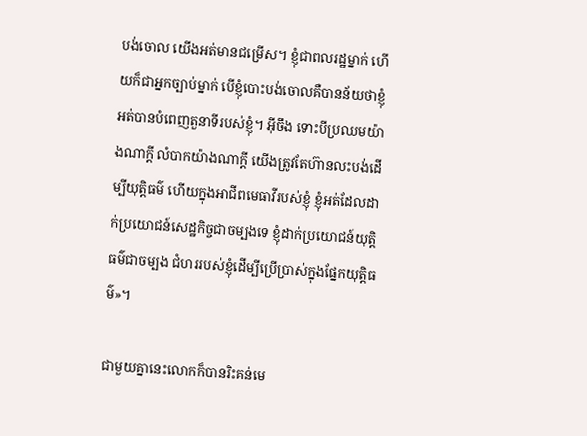បង់ចោល យើងអត់មានជម្រើស។ ខ្ញុំជាពលរដ្ឋម្នាក់ ហើយក៏ជាអ្នកច្បាប់ម្នាក់ បើខ្ញុំបោះបង់ចោលគឺបានន័យថាខ្ញុំអត់បានបំពេញតួនាទីរបស់ខ្ញុំ។ អ៊ីចឹង ទោះបីប្រឈមយ៉ាងណាក្តី លំបាកយ៉ាងណាក្តី យើងត្រូវតែហ៊ានលះបង់ដើម្បីយុត្តិធម៌ ហើយក្នុងអាជីពមេធាវីរបស់ខ្ញុំ ខ្ញុំអត់ដែលដាក់ប្រយោជន៍សេដ្ឋកិច្ចជាចម្បងទេ ខ្ញុំដាក់ប្រយោជន៍យុត្តិធម៌ជាចម្បង ជំហររបស់ខ្ញុំដើម្បីប្រើប្រាស់ក្នុងផែ្នកយុត្តិធម៌»។

ជាមួយគ្នានេះលោកក៏បានរិះគន់មេ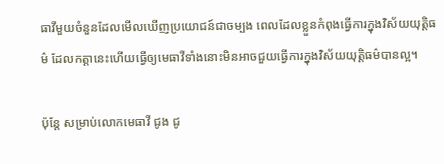ធាវីមួយចំនួនដែលមើលឃើញប្រយោជន៍ជាចម្បង ពេលដែលខ្លួនកំពុងធ្វើការក្នុងវិស័យយុត្តិធម៌ ដែលកត្តានេះហើយធ្វើឲ្យមេធាវីទាំងនោះមិនអាចជួយធ្វើការក្នុងវិស័យយុត្តិធម៌បានល្អ។

ប៉ុន្តែ សម្រាប់លោកមេធាវី ជូង ជូ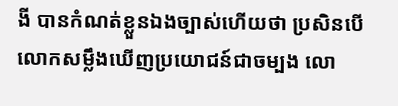ងី បានកំណត់ខ្លួនឯងច្បាស់ហើយថា ប្រសិនបើលោកសម្លឹងឃើញប្រយោជន៍ជាចម្បង លោ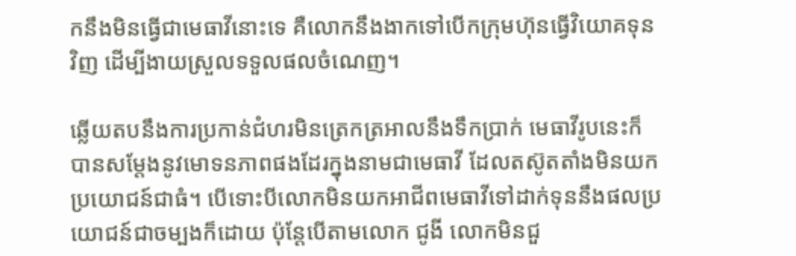កនឹងមិនធ្វើជាមេធាវីនោះទេ គឺលោកនឹងងាកទៅបើកក្រុមហ៊ុនធ្វើវិយោគទុនវិញ ដើម្បីងាយស្រួលទទួលផលចំណេញ។

ឆ្លើយតបនឹងការប្រកាន់ជំហរមិនត្រេកត្រអាលនឹងទឹកប្រាក់ មេធាវីរូបនេះក៏បានសម្តែងនូវមោទនភាពផងដែរក្នុងនាមជាមេធាវី ដែលតស៊ូតតាំងមិនយកប្រយោជន៍ជាធំ។ បើទោះបីលោកមិនយកអាជីពមេធាវីទៅដាក់ទុននឹងផលប្រយោជន៍ជាចម្បងក៏ដោយ ប៉ុន្តែបើតាមលោក ជូងី លោកមិនជួ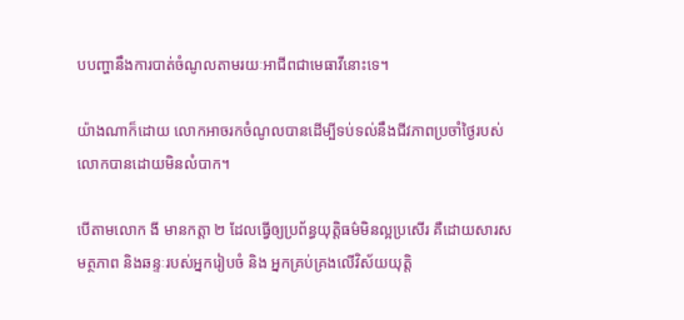បបញ្ហានឹងការបាត់ចំណូលតាមរយៈអាជីពជាមេធាវីនោះទេ។

យ៉ាងណាក៏ដោយ លោកអាចរកចំណូលបានដើម្បីទប់ទល់នឹងជីវភាពប្រចាំថ្ងៃរបស់លោកបានដោយមិនលំបាក។

បើតាមលោក ងី មានកត្តា ២ ដែលធ្វើឲ្យប្រព័ន្ធយុត្តិធម៌មិនល្អប្រសើរ គឺដោយសារសមត្ថភាព និងឆន្ទៈរបស់អ្នករៀបចំ និង អ្នកគ្រប់គ្រងលើវិស័យយុត្តិ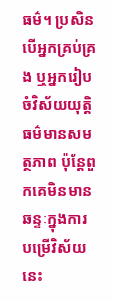ធម៌។ ប្រសិនបើអ្នកគ្រប់គ្រង ឬអ្នករៀបចំវិស័យយុត្តិធម៌មានសមត្ថភាព ប៉ុន្តែពួកគេមិនមានឆន្ទៈក្នុងការបម្រើវិស័យនេះ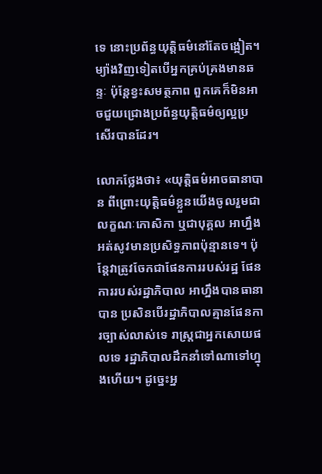ទេ នោះប្រព័ន្ធយុត្តិធម៌នៅតែចង្អៀត។ ម្យ៉ាងវិញទៀតបើអ្នកគ្រប់គ្រងមានឆន្ទៈ ប៉ុន្តែខ្វះសមត្ថភាព ពួកគេក៏មិនអាចជួយជ្រោងប្រព័ន្ធយុត្តិធម៌ឲ្យល្អប្រសើរបានដែរ។

លោកថ្លែងថា៖ «យុត្តិធម៌អាចធានាបាន ពីព្រោះយុត្តិធម៌ខ្លួនយើងចូលរួមជាលក្ខណៈកោសិកា ឬជាបុគ្គល អាហ្នឹងអត់សូវមានប្រសិទ្ធភាពប៉ុន្មានទេ។ ប៉ុន្តែវាត្រូវចែកជាផែនការរបស់រដ្ឋ ផែនការរបស់រដ្ឋាភិបាល អាហ្នឹងបានធានាបាន ប្រសិនបើរដ្ឋាភិបាលគ្មានផែនការច្បាស់លាស់ទេ រាស្ត្រជាអ្នកសោយផលទេ រដ្ឋាភិបាលដឹកនាំទៅណាទៅហ្នុងហើយ។ ដូច្នេះអ្ន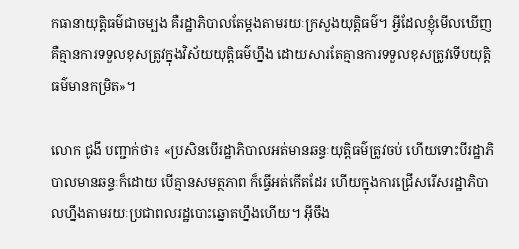កធានាយុត្តិធម៌ជាចម្បង គឺរដ្ឋាភិបាលតែម្តងតាមរយៈក្រសួងយុត្តិធម៌។ អ្វីដែលខ្ញុំមើលឃើញ គឺគ្មានការទទួលខុសត្រូវក្នុងវិស័យយុត្តិធម៌ហ្នឹង ដោយសារតែគ្មានការទទួលខុសត្រូវទើបយុត្តិធម៌មានកម្រិត»។

លោក ជូងី បញ្ជាក់ថា៖ «ប្រសិនបើរដ្ឋាភិបាលអត់មានឆន្ទៈយុត្តិធម៌ត្រូវចប់ ហើយទោះបីរដ្ឋាភិបាលមានឆន្ទៈក៏ដោយ បើគ្មានសមត្ថភាព ក៏ធ្វើអត់កើតដែរ ហើយក្នុងការជ្រើសរើសរដ្ឋាភិបាលហ្នឹងតាមរយៈប្រជាពលរដ្ឋបោះឆ្នោតហ្នឹងហើយ។ អ៊ីចឹង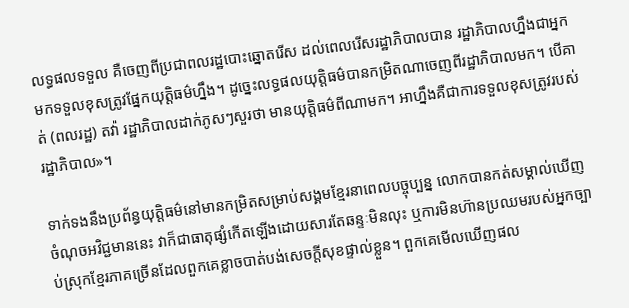លទ្ធផលទទួល គឺចេញពីប្រជាពលរដ្ឋបោះឆ្នោតរើស ដល់ពេលរើសរដ្ឋាភិបាលបាន រដ្ឋាភិបាលហ្នឹងជាអ្នកមកទទួលខុសត្រូវផ្នែកយុត្តិធម៌ហ្នឹង។ ដូច្នេះលទ្ធផលយុត្តិធម៌បានកម្រិតណាចេញពីរដ្ឋាភិបាលមក។ បើគាត់ (ពលរដ្ឋ) តវ៉ា រដ្ឋាភិបាលដាក់ភូសៗសួរថា មានយុត្តិធម៌ពីណាមក។ អាហ្នឹងគឺជាការទទួលខុសត្រូវរបស់រដ្ឋាភិបាល»។

ទាក់ទងនឹងប្រព័ន្ធយុត្តិធម៌នៅមានកម្រិតសម្រាប់សង្គមខ្មែរនាពេលបច្ចុប្បន្ន លោកបានកត់សម្គាល់ឃើញចំណុចអវិជ្ជមាននេះ វាក៏ជាធាតុផ្សំកើតឡើងដោយសារតែឆន្ទៈមិនលុះ ឬការមិនហ៊ានប្រឈមរបស់អ្នកច្បាប់ស្រុកខ្មែរភាគច្រើនដែលពួកគេខ្លាចបាត់បង់សេចក្តីសុខផ្ទាល់ខ្លួន។ ពួកគេមើលឃើញផល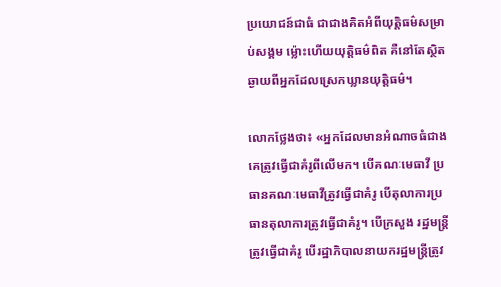ប្រយោជន៍ជាធំ ជាជាងគិតអំពីយុត្តិធម៌សម្រាប់សង្គម ម្ល៉ោះហើយយុត្តិធម៌ពិត គឺនៅតែស្ថិតឆ្ងាយពីអ្នកដែលស្រេកឃ្លានយុត្តិធម៌។

លោកថ្លែងថា៖ «អ្នកដែលមានអំណាចធំជាងគេត្រូវធ្វើជាគំរូពីលើមក។ បើគណៈមេធាវី ប្រធានគណៈមេធាវីត្រូវធ្វើជាគំរូ បើតុលាការប្រធានតុលាការត្រូវធ្វើជាគំរូ។ បើក្រសួង រដ្ឋមន្ត្រីត្រូវធ្វើជាគំរូ បើរដ្ឋាភិបាលនាយករដ្ឋមន្ត្រីត្រូវ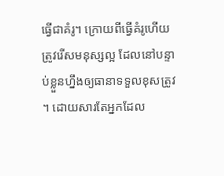ធ្វើជាគំរូ។ ក្រោយពីធ្វើគំរូហើយត្រូវរើសមនុស្សល្អ ដែលនៅបន្ទាប់ខ្លួនហ្នឹងឲ្យធានាទទួលខុសត្រូវ។ ដោយសារតែអ្នកដែល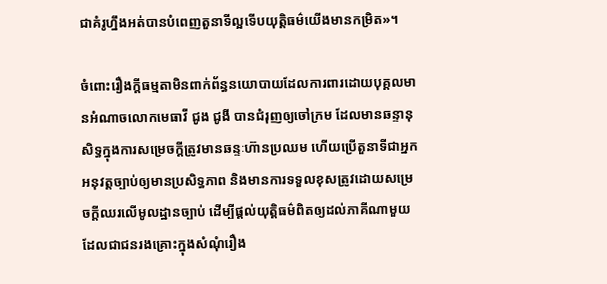ជាគំរូហ្នឹងអត់បានបំពេញតួនាទីល្អទើបយុត្តិធម៌យើងមានកម្រិត»។

ចំពោះរឿងក្តីធម្មតាមិនពាក់ព័ន្ធនយោបាយដែលការពារដោយបុគ្គលមានអំណាចលោកមេធាវី ជូង ជូងី បានជំរុញឲ្យចៅក្រម ដែលមានឆន្ទានុសិទ្ធក្នុងការសម្រេចក្តីត្រូវមានឆន្ទៈហ៊ានប្រឈម ហើយប្រើតួនាទីជាអ្នកអនុវត្តច្បាប់ឲ្យមានប្រសិទ្ធភាព និងមានការទទួលខុសត្រូវដោយសម្រេចក្តីឈរលើមូលដ្ឋានច្បាប់ ដើម្បីផ្តល់យុត្តិធម៌ពិតឲ្យដល់ភាគីណាមួយដែលជាជនរងគ្រោះក្នុងសំណុំរឿង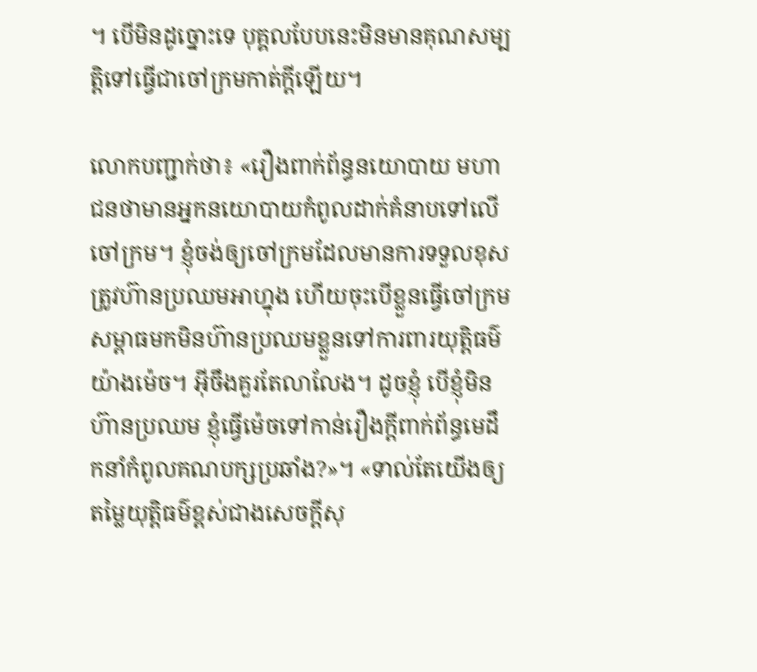។ បើមិនដូច្នោះទេ បុគ្គលបែបនេះមិនមានគុណសម្បត្តិទៅធ្វើជាចៅក្រមកាត់ក្តីឡើយ។

លោកបញ្ជាក់ថា៖ «រឿងពាក់ព័ន្ធនយោបាយ មហាជនថាមានអ្នកនយោបាយកំពូលដាក់គំនាបទៅលើចៅក្រម។ ខ្ញុំចង់ឲ្យចៅក្រមដែលមានការទទួលខុសត្រូវហ៊ានប្រឈមអាហ្នុង ហើយចុះបើខ្លួនធ្វើចៅក្រមសម្ពាធមកមិនហ៊ានប្រឈមខ្លួនទៅការពារយុត្តិធម៌យ៉ាងម៉េច។ អ៊ីចឹងគួរតែលាលែង។ ដូចខ្ញុំ បើខ្ញុំមិនហ៊ានប្រឈម ខ្ញុំធ្វើម៉េចទៅកាន់រឿងក្តីពាក់ព័ន្ធមេដឹកនាំកំពូលគណបក្សប្រឆាំង?»។ «ទាល់តែយើងឲ្យតម្លៃយុត្តិធម៌ខ្ពស់ជាងសេចក្តីសុ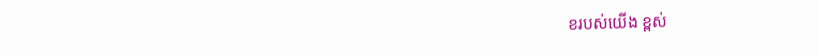ខរបស់យើង ខ្ពស់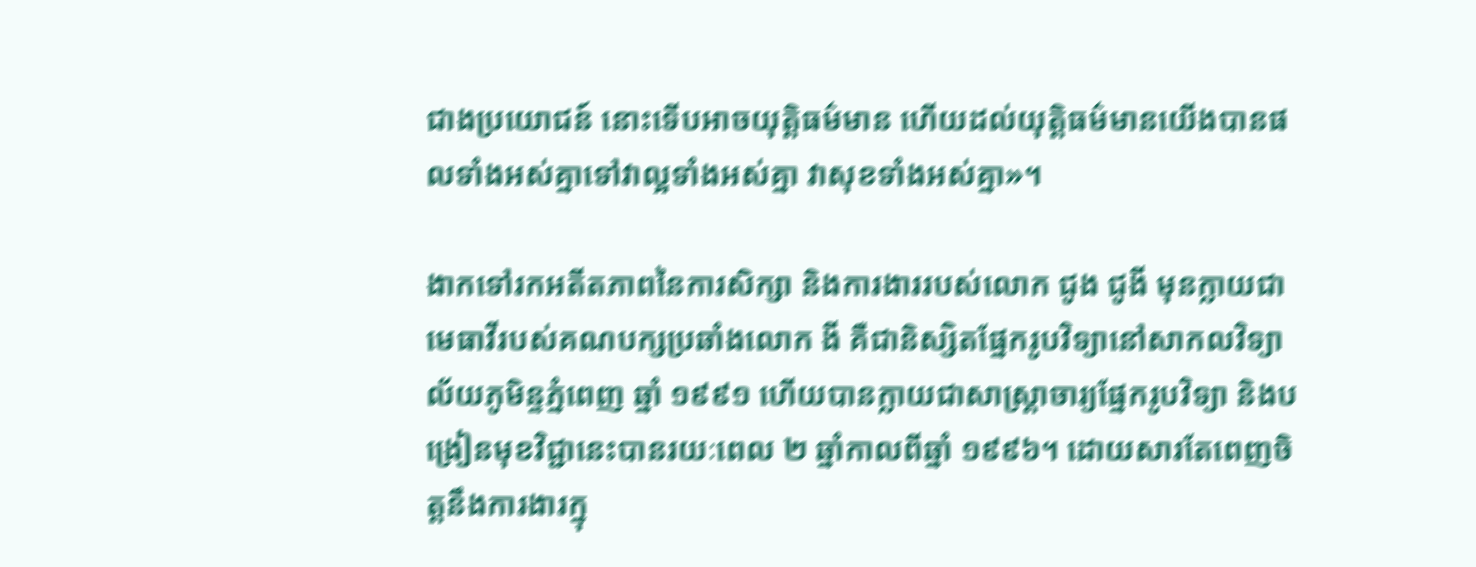ជាងប្រយោជន៍ នោះទើបអាចយុត្តិធម៌មាន ហើយដល់យុត្តិធម៌មានយើងបានផលទាំងអស់គ្នាទៅវាល្អទាំងអស់គ្នា វាសុខទាំងអស់គ្នា»។

ងាកទៅរកអតីតភាពនៃការសិក្សា និងការងាររបស់លោក ជូង ជូងី មុនក្លាយជាមេធាវីរបស់គណបក្សប្រឆាំងលោក ងី គឺជានិស្សិតផ្នែករូបវិទ្យានៅសាកលវិទ្យាល័យភូមិន្ទភ្នំពេញ ឆ្នាំ ១៩៩១ ហើយបានក្លាយជាសាស្ត្រាចារ្យផ្នែករូបវិទ្យា និងបង្រៀនមុខវិជ្ជានេះបានរយៈពេល ២ ឆ្នាំកាលពីឆ្នាំ ១៩៩៦។ ដោយសារតែពេញចិត្តនឹងការងារក្នុ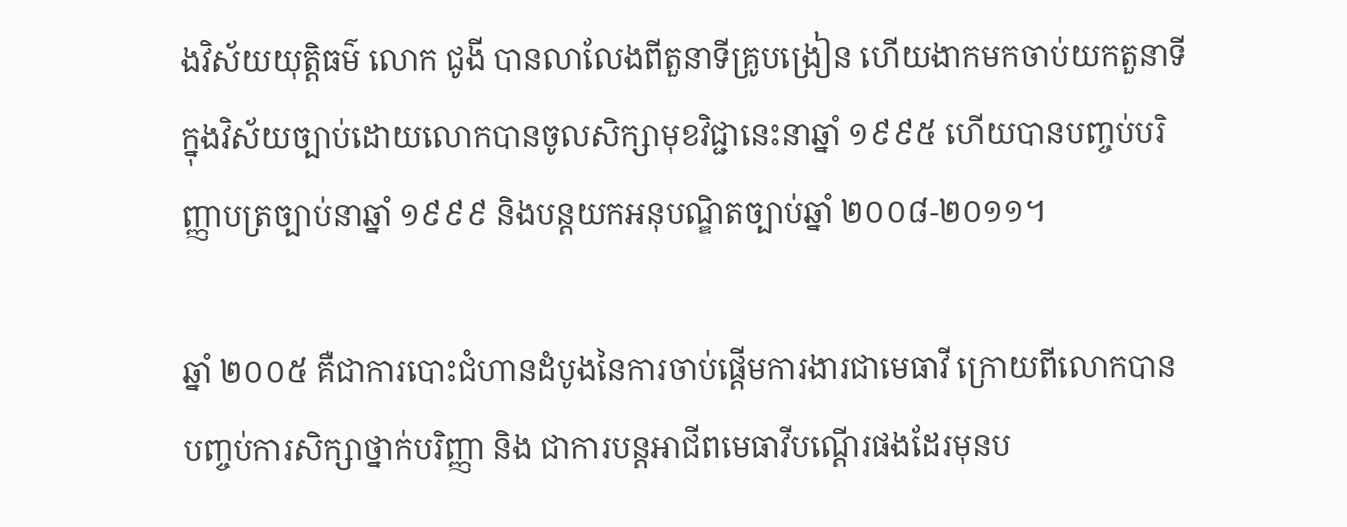ងវិស័យយុត្តិធម៌ លោក ជូងី បានលាលែងពីតួនាទីគ្រូបង្រៀន ហើយងាកមកចាប់យកតួនាទីក្នុងវិស័យច្បាប់ដោយលោកបានចូលសិក្សាមុខវិជ្ជានេះនាឆ្នាំ ១៩៩៥ ហើយបានបញ្ចប់បរិញ្ញាបត្រច្បាប់នាឆ្នាំ ១៩៩៩ និងបន្តយកអនុបណ្ឌិតច្បាប់ឆ្នាំ ២០០៨-២០១១។

ឆ្នាំ ២០០៥ គឺជាការបោះជំហានដំបូងនៃការចាប់ផ្តើមការងារជាមេធាវី ក្រោយពីលោកបានបញ្ចប់ការសិក្សាថ្នាក់បរិញ្ញា និង ជាការបន្តអាជីពមេធាវីបណ្តើរផងដែរមុនប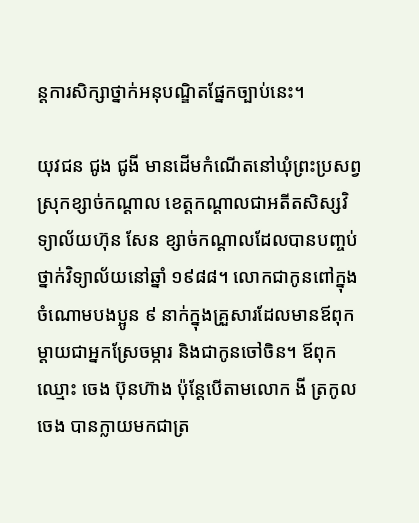ន្តការសិក្សាថ្នាក់អនុបណ្ឌិតផ្នែកច្បាប់នេះ។

យុវជន ជូង ជូងី មានដើមកំណើតនៅឃុំព្រះប្រសព្វ ស្រុកខ្សាច់កណ្តាល ខេត្តកណ្តាលជាអតីតសិស្សវិទ្យាល័យហ៊ុន សែន ខ្សាច់កណ្តាលដែលបានបញ្ចប់ថ្នាក់វិទ្យាល័យនៅឆ្នាំ ១៩៨៨។ លោកជាកូនពៅក្នុងចំណោមបងប្អូន ៩ នាក់ក្នុងគ្រួសារដែលមានឪពុកម្តាយជាអ្នកស្រែចម្ការ និងជាកូនចៅចិន។ ឪពុកឈ្មោះ ចេង ប៊ុនហ៊ាង ប៉ុន្តែបើតាមលោក ងី ត្រកូលចេង បានក្លាយមកជាត្រ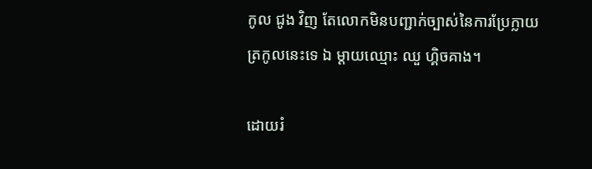កូល ជូង វិញ តែលោកមិនបញ្ជាក់ច្បាស់នៃការប្រែក្លាយត្រកូលនេះទេ ឯ ម្តាយឈ្មោះ ឈួ ហ្គិចគាង។

ដោយរំ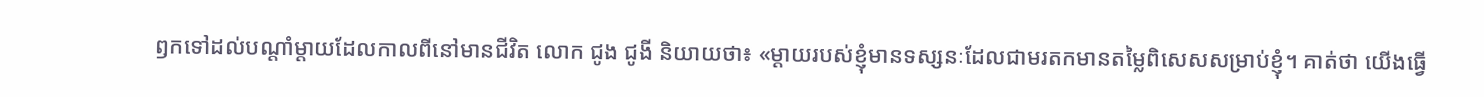ឭកទៅដល់បណ្តាំម្តាយដែលកាលពីនៅមានជីវិត លោក ជូង ជូងី និយាយថា៖ «ម្តាយរបស់ខ្ញុំមានទស្សនៈដែលជាមរតកមានតម្លៃពិសេសសម្រាប់ខ្ញុំ។ គាត់ថា យើងធ្វើ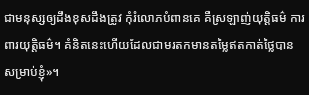ជាមនុស្សឲ្យដឹងខុសដឹងត្រូវ កុំរំលោភបំពានគេ គឺស្រឡាញ់យុត្តិធម៌ ការពារយុត្តិធម៌។ គំនិតនេះហើយដែលជាមរតកមានតម្លៃឥតកាត់ថ្លៃបានសម្រាប់ខ្ញុំ»។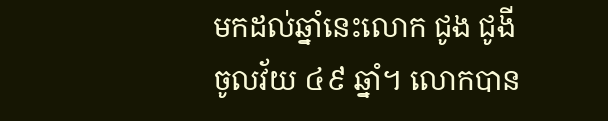មកដល់ឆ្នាំនេះលោក ជូង ជូងី ចូលវ័យ ៤៩ ឆ្នាំ។ លោកបាន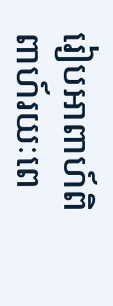រៀបអាពាហ៍ពិពាហ៍រយៈពេ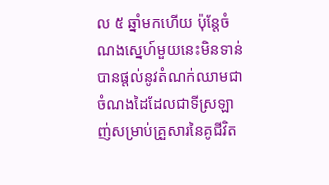ល ៥ ឆ្នាំមកហើយ ប៉ុន្តែចំណងស្នេហ៍មួយនេះមិនទាន់បានផ្តល់នូវតំណក់ឈាមជាចំណងដៃដែលជាទីស្រឡាញ់សម្រាប់គ្រួសារនៃគូជីវិត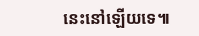នេះនៅឡើយទេ៕